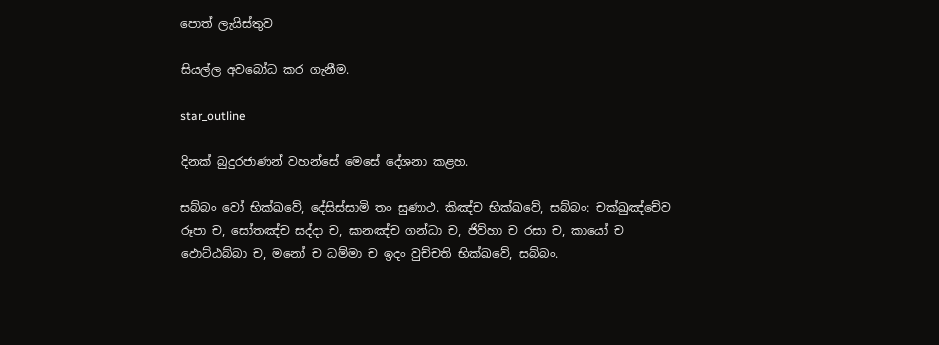පොත් ලැයිස්තුව

සියල්ල අවබෝධ කර ගැනීම.

star_outline

දිනක් බුදුරජාණන් වහන්සේ මෙසේ දේශනා කළහ.

සබ්බං වෝ භික්ඛවේ, දේසිස්සාමි තං සුණාථ. කිඤ්ච භික්ඛවේ, සබ්බං: චක්ඛුඤ්චේව රූපා ච, සෝතඤ්ච සද්දා ච, ඝානඤ්ච ගන්ධා ච, ජිව්හා ච රසා ච, කායෝ ච ඵොට්ඨබ්බා ච, මනෝ ච ධම්මා ච ඉදං වුච්චති භික්ඛවේ, සබ්බං.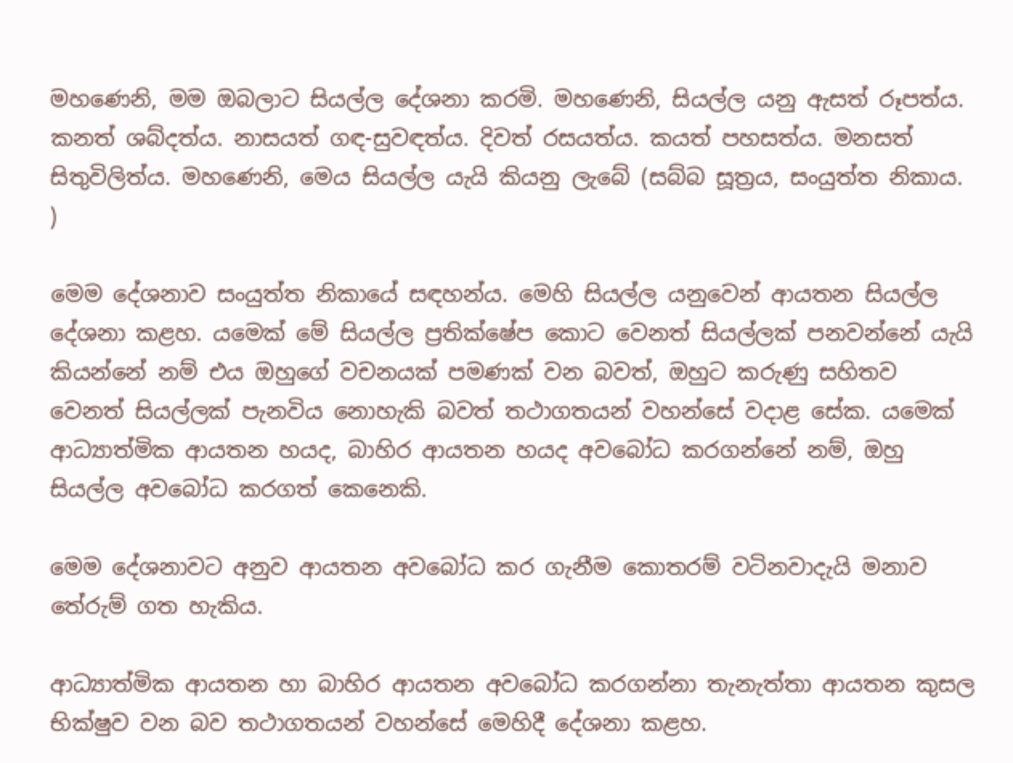මහණෙනි, මම ඔබලාට සියල්ල දේශනා කරමි. මහණෙනි, සියල්ල යනු ඇසත් රූපත්ය. කනත් ශබ්දත්ය. නාසයත් ගඳ-සුවඳත්ය. දිවත් රසයත්ය. කයත් පහසත්ය. මනසත් සිතුවිලිත්ය. මහණෙනි, මෙය සියල්ල යැයි කියනු ලැබේ (සබ්බ සූත්‍රය, සංයුත්ත නිකාය. )

මෙම දේශනාව සංයුත්ත නිකායේ සඳහන්ය. මෙහි සියල්ල යනුවෙන් ආයතන සියල්ල දේශනා කළහ. යමෙක් මේ සියල්ල ප්‍රතික්ෂේප කොට වෙනත් සියල්ලක් පනවන්නේ යැයි කියන්නේ නම් එය ඔහුගේ වචනයක් පමණක් වන බවත්, ඔහුට කරුණු සහිතව වෙනත් සියල්ලක් පැනවිය නොහැකි බවත් තථාගතයන් වහන්සේ වදාළ සේක. යමෙක් ආධ්‍යාත්මික ආයතන හයද, බාහිර ආයතන හයද අවබෝධ කරගන්නේ නම්, ඔහු සියල්ල අවබෝධ කරගත් කෙනෙකි.

මෙම දේශනාවට අනුව ආයතන අවබෝධ කර ගැනීම කොතරම් වටිනවාදැයි මනාව තේරුම් ගත හැකිය.

ආධ්‍යාත්මික ආයතන හා බාහිර ආයතන අවබෝධ කරගන්නා තැනැත්තා ආයතන කුසල භික්ෂුව වන බව තථාගතයන් වහන්සේ මෙහිදී දේශනා කළහ.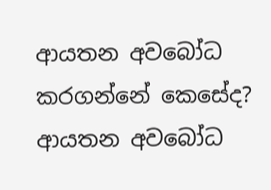ආයතන අවබෝධ කරගන්නේ කෙසේද? ආයතන අවබෝධ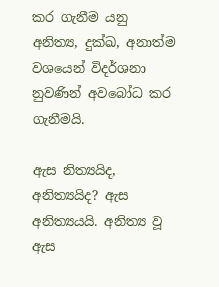කර ගැනීම යනු අනිත්‍ය, දුක්ඛ, අනාත්ම වශයෙන් විදර්ශනා නුවණින් අවබෝධ කර ගැනීමයි.

ඇස නිත්‍යයිද, අනිත්‍යයිද? ඇස අනිත්‍යයයි. අනිත්‍ය වූ ඇස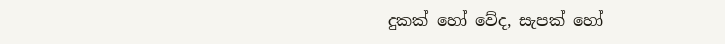දුකක් හෝ වේද, සැපක් හෝ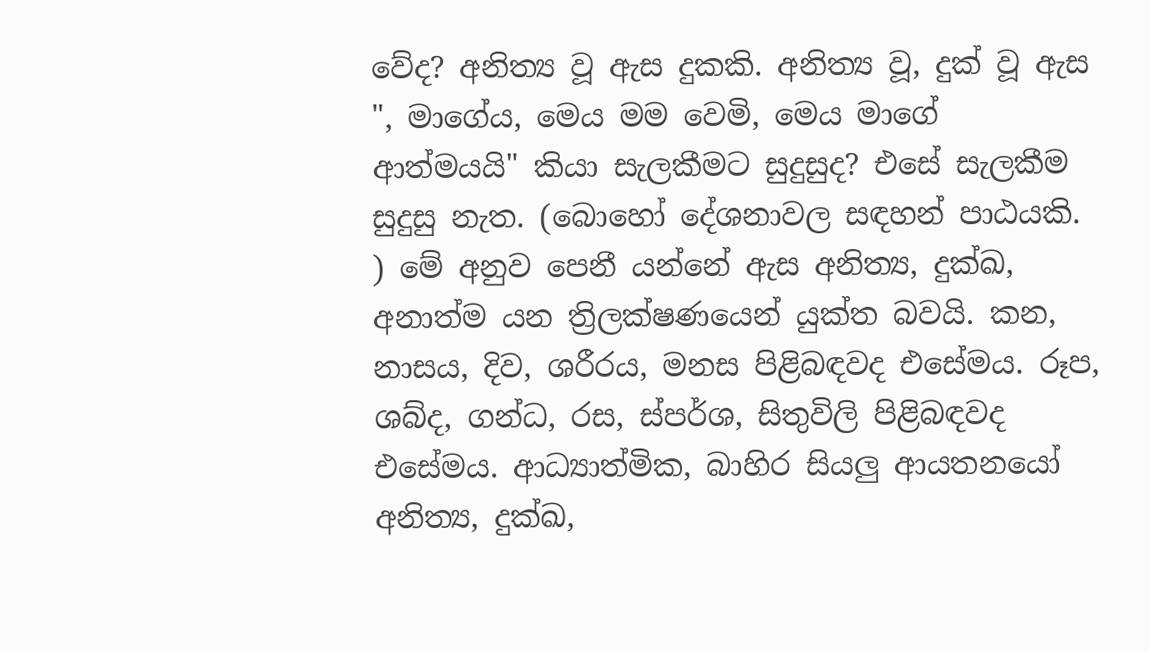වේද? අනිත්‍ය වූ ඇස දුකකි. අනිත්‍ය වූ, දුක් වූ ඇස ", මාගේය, මෙය මම වෙමි, මෙය මාගේ ආත්මයයි" කියා සැලකීමට සුදුසුද? එසේ සැලකීම සුදුසු නැත. (බොහෝ දේශනාවල සඳහන් පාඨයකි. ) මේ අනුව පෙනී යන්නේ ඇස අනිත්‍ය, දුක්ඛ, අනාත්ම යන ත්‍රිලක්ෂණයෙන් යුක්ත බවයි. කන, නාසය, දිව, ශරීරය, මනස පිළිබඳවද එසේමය. රූප, ශබ්ද, ගන්ධ, රස, ස්පර්ශ, සිතුවිලි පිළිබඳවද එසේමය. ආධ්‍යාත්මික, බාහිර සියලු ආයතනයෝ අනිත්‍ය, දුක්ඛ,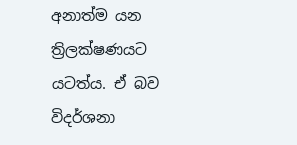අනාත්ම යන ත්‍රිලක්ෂණයට යටත්ය. ඒ බව විදර්ශනා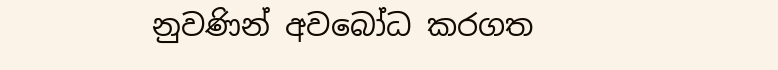නුවණින් අවබෝධ කරගත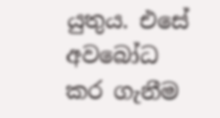යුතුය. එසේ අවබෝධ කර ගැනීම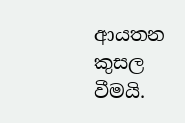ආයතන කුසල වීමයි.